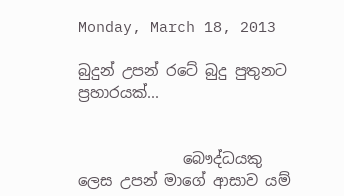Monday, March 18, 2013

බුදුන් උපන් රටේ බුදු පුතුනට ප්‍රහාරයක්...


              බෞද්ධයකු ලෙස උපන් මාගේ ආසාව යම්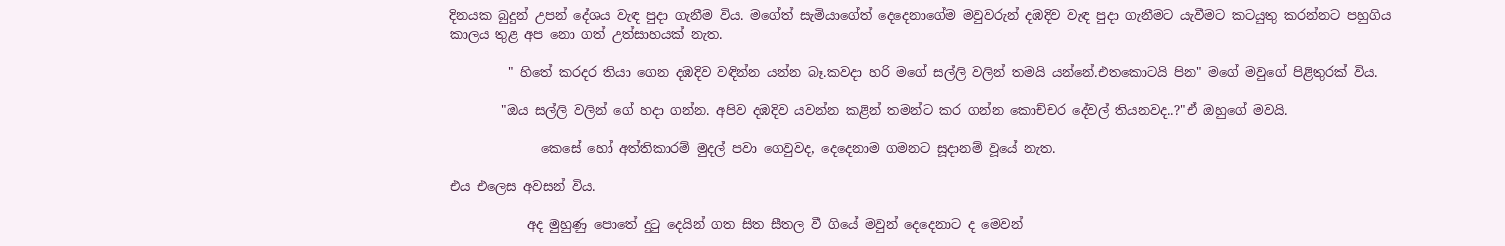දිනයක බුදුන් උපන් දේශය වැඳ පුදා ගැනීම විය. මගේත් සැමියාගේත් දෙදෙනාගේම මවුවරුන් දඹදිව වැඳ පුදා ගැනීමට යැවීමට කටයුතු කරන්නට පහුගිය කාලය තුළ අප නො ගත් උත්සාහයක් නැත.

         " හිතේ කරදර තියා ගෙන දඹදිව වඳින්න යන්න බෑ.කවදා හරි මගේ සල්ලි වලින් තමයි යන්නේ.එතකොටයි පින" මගේ මවුගේ පිළිතුරක් විය.

        "ඔය සල්ලි වලින් ගේ හදා ගන්න. අපිව දඹදිව යවන්න කළින් තමන්ට කර ගන්න කොච්චර දේවල් තියනවද..?"ඒ ඔහුගේ මවයි.

              කෙසේ හෝ අත්තිකාරම් මුදල් පවා ගෙවුවද, දෙදෙනාම ගමනට සූදානම් වූයේ නැත.

එය එලෙස අවසන් විය.

            අද මුහුණු පොතේ දුටු දෙයින් ගත සිත සීතල වී ගියේ මවුන් දෙදෙනාට ද මෙවන්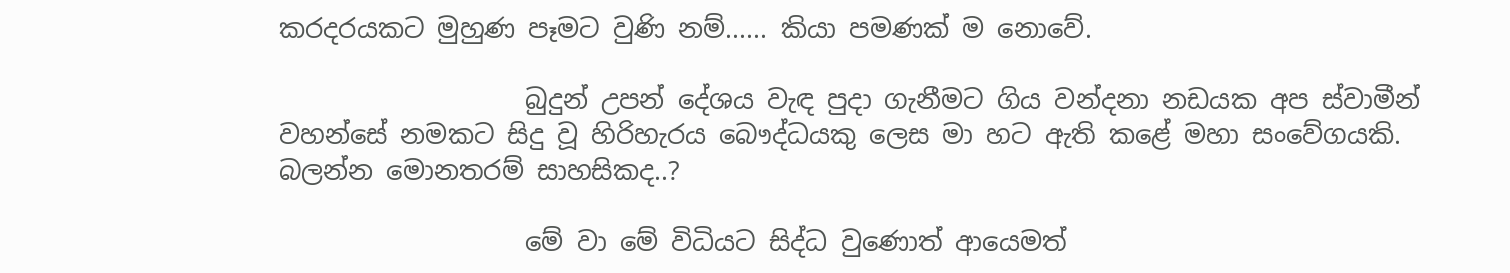කරදරයකට මුහුණ පෑමට වුණි නම්...... කියා පමණක් ම නොවේ.

                   බුදුන් උපන් දේශය වැඳ පුදා ගැනීමට ගිය වන්දනා නඩයක අප ස්වාමීන් වහන්සේ නමකට සිදු වූ හිරිහැරය බෞද්ධයකු ලෙස මා හට ඇති කළේ මහා සංවේගයකි. බලන්න මොනතරම් සාහසිකද..?

                   මේ වා මේ විධියට සිද්ධ වුණොත් ආයෙමත්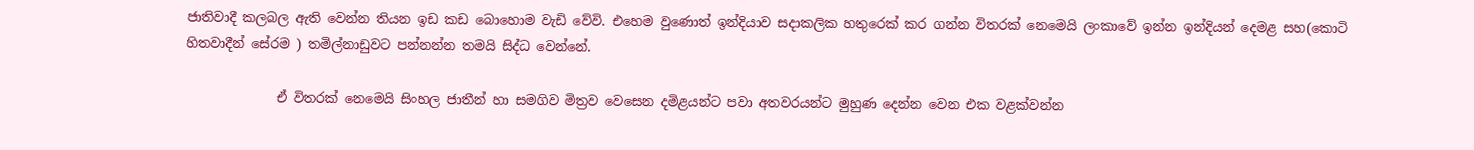ජාතිවාදී කලබල ඇති වෙන්න තියන ඉඩ කඩ බොහොම වැඩි වේවි. එහෙම වුණොත් ඉන්දියාව සදාකලික හතුරෙක් කර ගන්න විතරක් නෙමෙයි ලංකාවේ ඉන්න ඉන්දියන් දෙමළ සහ(කොටි හිතවාදීන් සේරම ) තමිල්නාඩුවට පන්නන්න තමයි සිද්ධ වෙන්නේ.

              ඒ විතරක් නෙමෙයි සිංහල ජාතීන් හා සමගිව මිත්‍රව වෙසෙන දමිළයන්ට පවා අතවරයන්ට මුහුණ දෙන්න වෙන එක වළක්වන්න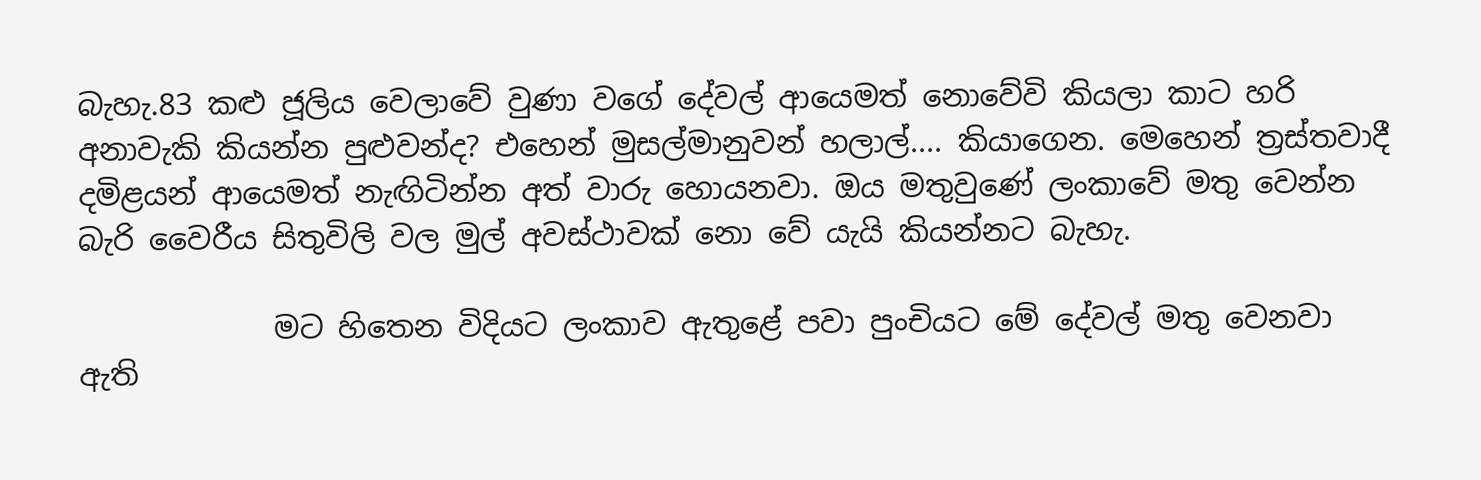බැහැ.83 කළු ජූලිය වෙලාවේ වුණා වගේ දේවල් ආයෙමත් නොවේවි කියලා කාට හරි අනාවැකි කියන්න පුළුවන්ද? එහෙන් මුසල්මානුවන් හලාල්.... කියාගෙන. මෙහෙන් ත්‍රස්තවාදී දමිළයන් ආයෙමත් නැඟිටින්න අත් වාරු හොයනවා. ඔය මතුවුණේ ලංකාවේ මතු වෙන්න බැරි වෛරීය සිතුවිලි වල මුල් අවස්ථාවක් නො වේ යැයි කියන්නට බැහැ.

             මට හිතෙන විදියට ලංකාව ඇතුළේ පවා පුංචියට මේ දේවල් මතු වෙනවා ඇති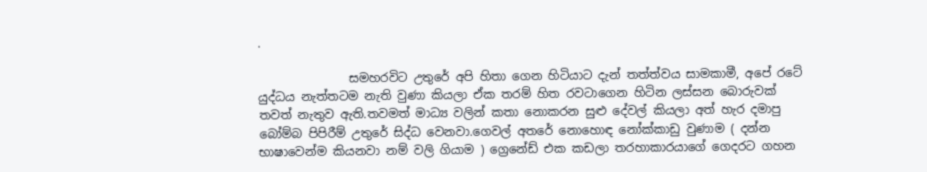.

               සමහරවිට උතුරේ අපි හිතා ගෙන හිටියාට දැන් තත්ත්වය සාමකාමී, අපේ රටේ යුද්ධය නැත්තටම නැති වුණා කියලා ඒක තරම් හිත රවටාගෙන හිටින ලස්සන බොරුවක් තවත් නැතුව ඇති.තවමත් මාධ්‍ය වලින් කතා නොකරන සුළු දේවල් කියලා අත් හැර දමාපු බෝම්බ පිපිරීම් උතුරේ සිද්ධ වෙනවා.ගෙවල් අතරේ නොහොඳ නෝක්කාඩු වුණාම ( දන්න භාෂාවෙන්ම කියනවා නම් වලි ගියාම ) ග්‍රෙනේඩ් එක කඩලා තරහාකාරයාගේ ගෙදරට ගහන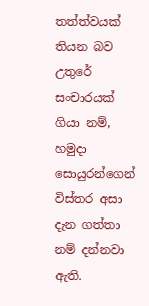තත්ත්වයක් තියන බව උතුරේ සංචාරයක් ගියා නම්, හමුදා සොයුරන්ගෙන් විස්තර අසා දැන ගත්තා නම් දන්නවා ඇති.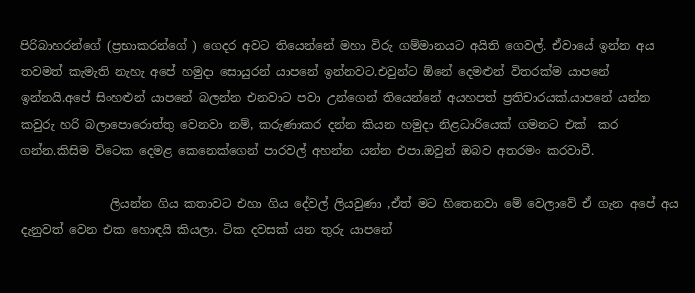පිරිබාහරන්ගේ (ප්‍රභාකරන්ගේ ) ගෙදර අවට තියෙන්නේ මහා විරු ගම්මානයට අයිති ගෙවල්. ඒවායේ ඉන්න අය තවමත් කැමැති නැහැ අපේ හමුදා සොයුරන් යාපනේ ඉන්නවට.එවුන්ට ඕනේ දෙමළුන් විතරක්ම යාපනේ ඉන්නයි.අපේ සිංහළුන් යාපනේ බලන්න එනවාට පවා උන්ගෙන් තියෙන්නේ අයහපත් ප්‍රතිචාරයක්.යාපනේ යන්න කවුරු හරි බලාපොරොත්තු වෙනවා නම්, කරුණාකර දන්න කියන හමුදා නිළධාරියෙක් ගමනට එක්  කර ගන්න.කිසිම විටෙක දෙමළ කෙනෙක්ගෙන් පාරවල් අහන්න යන්න එපා.ඔවුන් ඔබව අතරමං කරවාවී.

               ලියන්න ගිය කතාවට එහා ගිය දේවල් ලියවුණා ,ඒත් මට හිතෙනවා මේ වෙලාවේ ඒ ගැන අපේ අය දැනුවත් වෙන එක හොඳයි කියලා. ටික දවසක් යන තුරු යාපනේ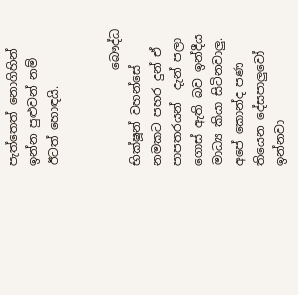පැත්තෙත් නොගිහින් ඉන්න පුළුවන් නම් ඊටත් හොඳයි.


                බෞද්ධ භික්ෂූන් වහන්සේ නමකට පහර දුන් ඒ පාපතරයන්  දැන් පලා ගොස් ඇති බව ඉන්දීය මාධ්‍ය කියා සිටිනවාලු. අපේ කොන්ද පණ තියෙන දේසපාලුවෝ ඉන්නවා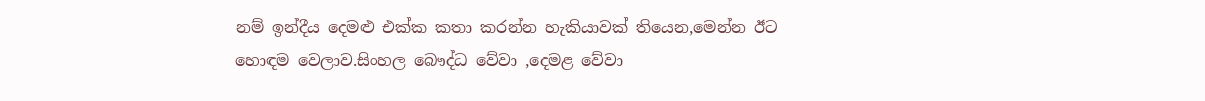නම් ඉන්දීය දෙමළු එක්ක කතා කරන්න හැකියාවක් තියෙන,මෙන්න ඊට හොඳම වෙලාව.සිංහල බෞද්ධ වේවා ,දෙමළ වේවා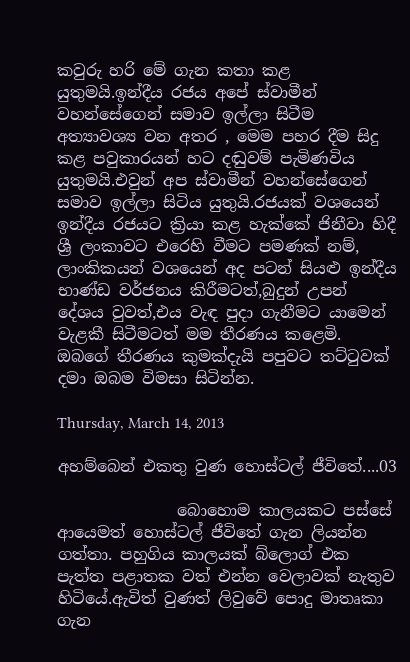කවුරු හරි මේ ගැන කතා කළ යුතුමයි.ඉන්දීය රජය අපේ ස්වාමීන් වහන්සේගෙන් සමාව ඉල්ලා සිටීම අත්‍යාවශ්‍ය වන අතර , මෙම පහර දීම සිදු කළ පවුකාරයන් හට දඬුවම් පැමිණවිය යුතුමයි.එවුන් අප ස්වාමීන් වහන්සේගෙන් සමාව ඉල්ලා සිටිය යුතුයි.රජයක් වශයෙන් ඉන්දීය රජයට ක්‍රියා කළ හැක්කේ ජිනීවා හිදී ශ්‍රී ලංකාවට එරෙහි වීමට පමණක් නම්, ලාංකිකයන් වශයෙන් අද පටන් සියළු ඉන්දීය භාණ්ඩ වර්ජනය කිරීමටත්,බුදුන් උපන් දේශය වුවත්,එය වැඳ පුදා ගැනීමට යාමෙන් වැළකී සිටීමටත් මම තීරණය කළෙමි. ඔබගේ තීරණය කුමක්දැයි පපුවට තට්ටුවක් දමා ඔබම විමසා සිටින්න.

Thursday, March 14, 2013

අහම්බෙන් එකතු වුණ හොස්ටල් ජීවිතේ....03

               බොහොම කාලයකට පස්සේ ආයෙමත් හොස්ටල් ජීවිතේ ගැන ලියන්න ගත්තා. පහුගිය කාලයක් බ්ලොග් එක පැත්ත පළාතක වත් එන්න වෙලාවක් නැතුව හිටියේ.ඇවිත් වුණත් ලිවුවේ පොදු මාතෘකා ගැන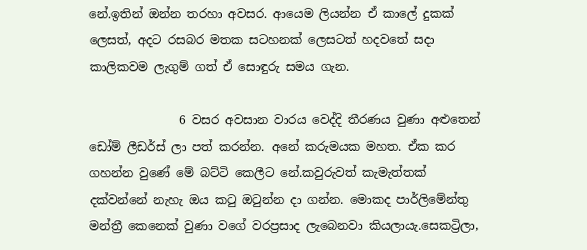නේ.ඉතින් ඔන්න තරහා අවසර. ආයෙම ලියන්න ඒ කාලේ දුකක් ලෙසත්, අදට රසබර මතක සටහනක් ලෙසටත් හදවතේ සදා කාලිකවම ලැගුම් ගත් ඒ සොඳුරු සමය ගැන.

               6 වසර අවසාන වාරය වෙද්දි තීරණය වුණා අළුතෙන් ඩෝම් ලීඩර්ස් ලා පත් කරන්න. අනේ කරුමයක මහත. ඒක කර ගහන්න වුණේ මේ බට්ටි කෙලීට නේ.කවුරුවත් කැමැත්තක් දක්වන්නේ නැහැ ඔය කටු ඔටුන්න දා ගන්න. මොකද පාර්ලිමේන්තු මන්ත්‍රී කෙනෙක් වුණා වගේ වරප්‍රසාද ලැබෙනවා කියලායැ.සෙකට්‍රිලා,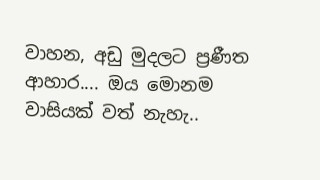වාහන, අඩු මුදලට ප්‍රණීත ආහාර.... ඔය මොනම වාසියක් වත් නැහැ..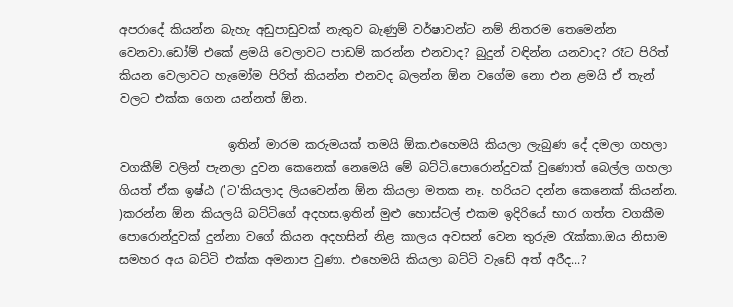අපරාදේ කියන්න බැහැ අඩුපාඩුවක් නැතුව බැණුම් වර්ෂාවන්ට නම් නිතරම තෙමෙන්න වෙනවා.ඩෝම් එකේ ළමයි වෙලාවට පාඩම් කරන්න එනවාද? බුදුන් වඳින්න යනවාද? රෑට පිරිත් කියන වෙලාවට හැමෝම පිරිත් කියන්න එනවද බලන්න ඕන වගේම නො එන ළමයි ඒ තැන් වලට එක්ක ගෙන යන්නත් ඕන.

                  ඉතින් මාරම කරුමයක් තමයි ඕක.එහෙමයි කියලා ලැබුණ දේ දමලා ගහලා වගකීම් වලින් පැනලා දුවන කෙනෙක් නෙමෙයි මේ බට්ටි.පොරොන්දුවක් වුණොත් බෙල්ල ගහලා ගියත් ඒක ඉෂ්ඨ ('ට'කියලාද ලියවෙන්න ඕන කියලා මතක නෑ. හරියට දන්න කෙනෙක් කියන්න. )කරන්න ඕන කියලයි බට්ටිගේ අදහස.ඉතින් මුළු හොස්ටල් එකම ඉදිරියේ භාර ගත්ත වගකීම පොරොන්දුවක් දුන්නා වගේ කියන අදහසින් නිළ කාලය අවසන් වෙන තුරුම රැක්කා.ඔය නිසාම සමහර අය බට්ටි එක්ක අමනාප වුණා. එහෙමයි කියලා බට්ටි වැඩේ අත් අරීද...?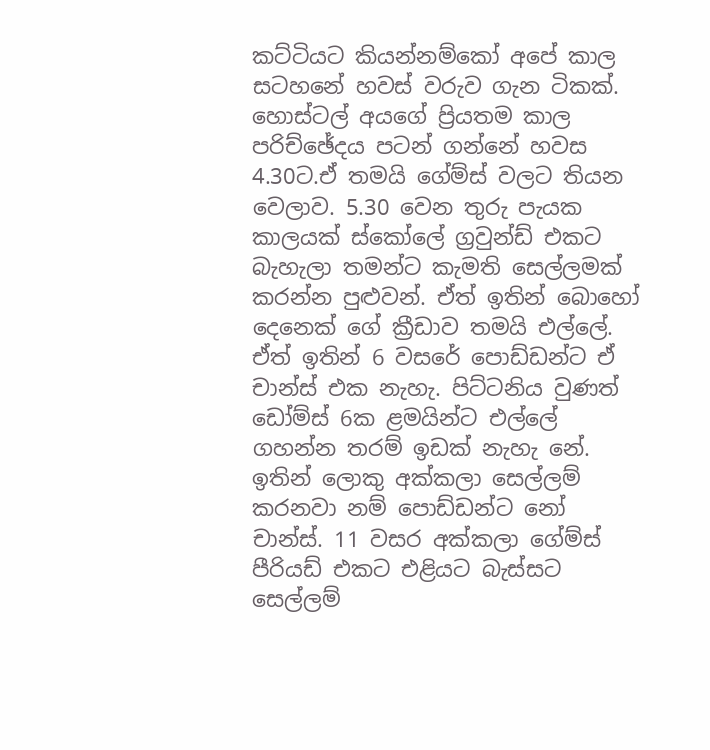කට්ටියට කියන්නම්කෝ අපේ කාල සටහනේ හවස් වරුව ගැන ටිකක්. හොස්ටල් අයගේ ප්‍රියතම කාල පරිච්ඡේදය පටන් ගන්නේ හවස 4.30ට.ඒ තමයි ගේම්ස් වලට තියන වෙලාව. 5.30 වෙන තුරු පැයක කාලයක් ස්කෝලේ ග්‍රවුන්ඩ් එකට බැහැලා තමන්ට කැමති සෙල්ලමක් කරන්න පුළුවන්. ඒත් ඉතින් බොහෝ දෙනෙක් ගේ ක්‍රීඩාව තමයි එල්ලේ. ඒත් ඉතින් 6 වසරේ පොඩ්ඩන්ට ඒ චාන්ස් එක නැහැ. පිට්ටනිය වුණත් ඩෝම්ස් 6ක ළමයින්ට එල්ලේ ගහන්න තරම් ඉඩක් නැහැ නේ. ඉතින් ලොකු අක්කලා සෙල්ලම් කරනවා නම් පොඩ්ඩන්ට නෝ චාන්ස්. 11 වසර අක්කලා ගේම්ස් පීරියඩ් එකට එළියට බැස්සට සෙල්ලම්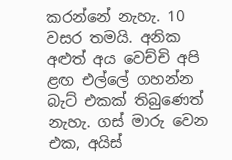කරන්නේ නැහැ. 10 වසර තමයි. අනික අළුත් අය වෙච්චි අපි ළඟ එල්ලේ ගහන්න බැට් එකක් තිබුණෙත් නැහැ. ගස් මාරු වෙන එක, අයිස්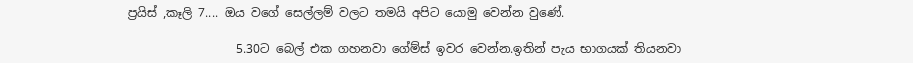ප්‍රයිස් ,කෑලි 7.... ඔය වගේ සෙල්ලම් වලට තමයි අපිට යොමු වෙන්න වුණේ.

                  5.30ට බෙල් එක ගහනවා ගේම්ස් ඉවර වෙන්න.ඉතින් පැය භාගයක් තියනවා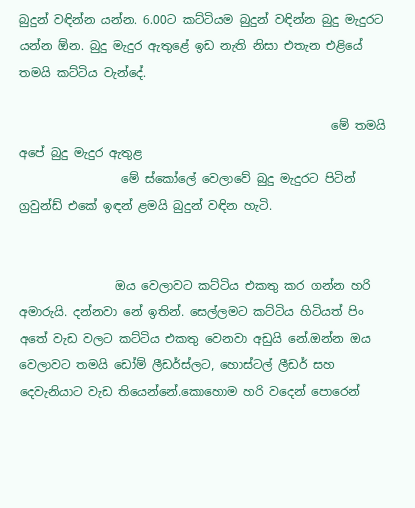බුදුන් වඳින්න යන්න. 6.00ට කට්ටියම බුදුන් වඳින්න බුදු මැදුරට යන්න ඕන. බුදු මැදුර ඇතුළේ ඉඩ නැති නිසා එතැන එළියේ තමයි කට්ටිය වැන්දේ.

                                                    මේ තමයි අපේ බුදු මැදුර ඇතුළ
                 මේ ස්කෝලේ වෙලාවේ බුදු මැදුරට පිටින් ග්‍රවුන්ඩ් එකේ ඉඳන් ළමයි බුදුන් වඳින හැටි.


                ඔය වෙලාවට කට්ටිය එකතු කර ගන්න හරි අමාරුයි. දන්නවා නේ ඉතින්. සෙල්ලමට කට්ටිය හිටියත් පිං අතේ වැඩ වලට කට්ටිය එකතු වෙනවා අඩුයි නේ.ඔන්න ඔය වෙලාවට තමයි ඩෝම් ලීඩර්ස්ලට, හොස්ටල් ලීඩර් සහ දෙවැනියාට වැඩ තියෙන්නේ.කොහොම හරි වදෙන් පොරෙන්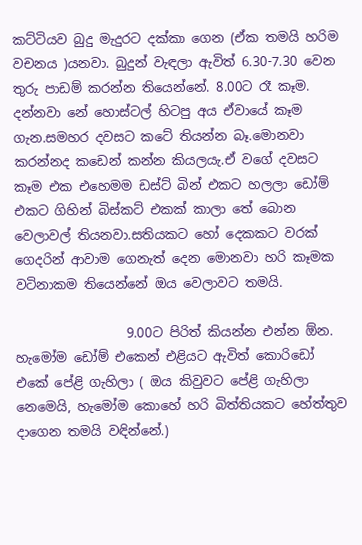කට්ටියව බුදු මැදුරට දක්කා ගෙන (ඒක තමයි හරිම වචනය )යනවා. බුදුන් වැඳලා ඇවිත් 6.30-7.30 වෙන තුරු පාඩම් කරන්න තියෙන්නේ. 8.00ට රෑ කෑම. දන්නවා නේ හොස්ටල් හිටපු අය ඒවායේ කෑම ගැන.සමහර දවසට කටේ තියන්න බෑ.මොනවා කරන්නද කඩෙන් කන්න කියලයැ.ඒ වගේ දවසට කෑම එක එහෙමම ඩස්ට් බින් එකට හලලා ඩෝම් එකට ගිහින් බිස්කට් එකක් කාලා තේ බොන වෙලාවල් තියනවා.සතියකට හෝ දෙකකට වරක් ගෙදරින් ආවාම ගෙනැත් දෙන මොනවා හරි කෑමක වටිනාකම තියෙන්නේ ඔය වෙලාවට තමයි.

                 9.00ට පිරිත් කියන්න එන්න ඕන. හැමෝම ඩෝම් එකෙන් එළියට ඇවිත් කොරිඩෝ එකේ පේළි ගැහිලා ( ඔය කිවුවට පේළි ගැහිලා නෙමෙයි, හැමෝම කොහේ හරි බිත්තියකට හේත්තුව දාගෙන තමයි වඳින්නේ.)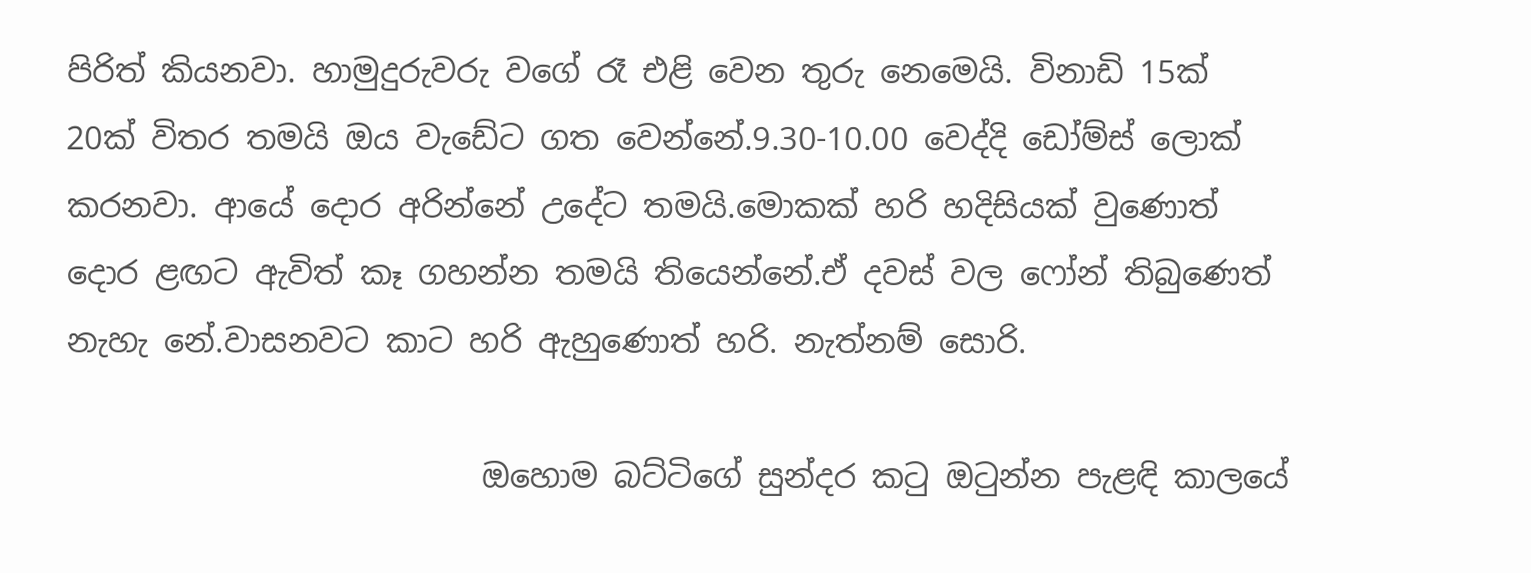පිරිත් කියනවා. හාමුදුරුවරු වගේ රෑ එළි වෙන තුරු නෙමෙයි. විනාඩි 15ක් 20ක් විතර තමයි ඔය වැඩේට ගත වෙන්නේ.9.30-10.00 වෙද්දි ඩෝම්ස් ලොක් කරනවා. ආයේ දොර අරින්නේ උදේට තමයි.මොකක් හරි හදිසියක් වුණොත් දොර ළඟට ඇවිත් කෑ ගහන්න තමයි තියෙන්නේ.ඒ දවස් වල ෆෝන් තිබුණෙත් නැහැ නේ.වාසනවට කාට හරි ඇහුණොත් හරි. නැත්නම් සොරි.

                          ඔහොම බට්ටිගේ සුන්දර කටු ඔටුන්න පැළඳි කාලයේ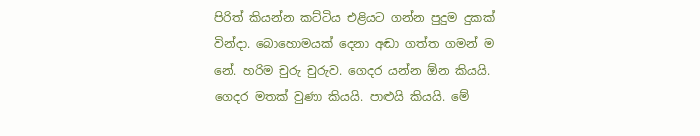පිරිත් කියන්න කට්ටිය එළියට ගන්න පුදුම දුකක් වින්දා. බොහොමයක් දෙනා අඬා ගත්ත ගමන් ම නේ. හරිම චුරු චුරුව. ගෙදර යන්න ඕන කියයි. ගෙදර මතක් වුණා කියයි. පාළුයි කියයි. මේ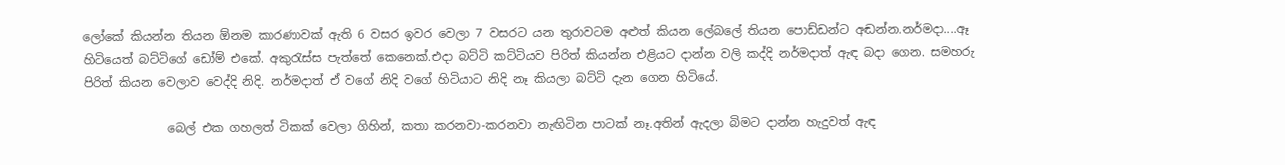ලෝකේ කියන්න තියන ඕනම කාරණාවක් ඇති 6 වසර ඉවර වෙලා 7 වසරට යන තුරාවටම අළුත් කියන ලේබලේ තියන පොඩ්ඩන්ට අඬන්න.නර්මදා....ඈ හිටියෙත් බට්ටිගේ ඩෝම් එකේ. අකුරැස්ස පැත්තේ කෙනෙක්.එදා බට්ටි කට්ටියව පිරිත් කියන්න එළියට දාන්න වලි කද්දි නර්මදාත් ඇඳ බදා ගෙන. සමහරු පිරිත් කියන වෙලාව වෙද්දි නිදි. නර්මදාත් ඒ වගේ නිදි වගේ හිටියාට නිදි නෑ කියලා බට්ටි දැන ගෙන හිටියේ.

              බෙල් එක ගහලත් ටිකක් වෙලා ගිහින්, කතා කරනවා-කරනවා නැඟිටින පාටක් නෑ.අතින් ඇදලා බිමට දාන්න හැදුවත් ඇඳ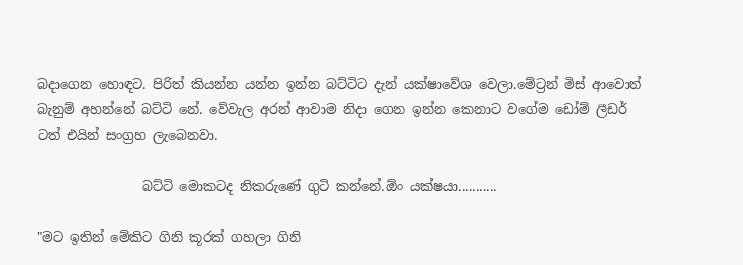බදාගෙන හොඳට. පිරිත් කියන්න යන්න ඉන්න බට්ටිට දැන් යක්ෂාවේශ වෙලා.මේට්‍රන් මිස් ආවොත් බැනුම් අහන්නේ බට්ටි නේ. වේවැල අරන් ආවාම නිදා ගෙන ඉන්න කෙනාට වගේම ඩෝම් ලීඩර් ටත් එයින් සංග්‍රහ ලැබෙනවා.

                බට්ටි මොකටද නිකරුණේ ගුටි කන්නේ.ඕං යක්ෂයා...........

"මට ඉතින් මේකිට ගිනි කූරක් ගහලා ගිනි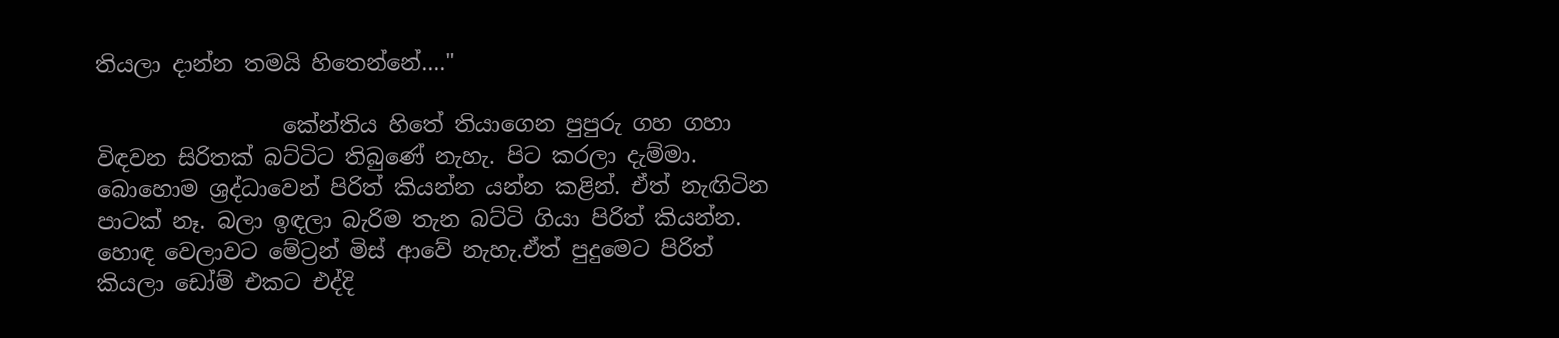තියලා දාන්න තමයි හිතෙන්නේ...."

                 කේන්තිය හිතේ තියාගෙන පුපුරු ගහ ගහා විඳවන සිරිතක් බට්ටිට තිබුණේ නැහැ. පිට කරලා දැම්මා. බොහොම ශ්‍රද්ධාවෙන් පිරිත් කියන්න යන්න කළින්. ඒත් නැඟිටින පාටක් නෑ. බලා ඉඳලා බැරිම තැන බට්ටි ගියා පිරිත් කියන්න. හොඳ වෙලාවට මේට්‍රන් මිස් ආවේ නැහැ.ඒත් පුදුමෙට පිරිත් කියලා ඩෝම් එකට එද්දි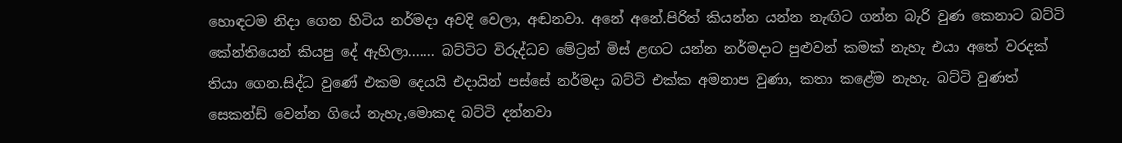හොඳටම නිදා ගෙන හිටිය නර්මදා අවදි වෙලා, අඬනවා. අනේ අනේ.පිරිත් කියන්න යන්න නැඟිට ගන්න බැරි වුණ කෙනාට බට්ටි කේන්තියෙන් කියපු දේ ඇහිලා....... බට්ටිට විරුද්ධව මේට්‍රන් මිස් ළඟට යන්න නර්මදාට පුළුවන් කමක් නැහැ එයා අතේ වරදක් තියා ගෙන.සිද්ධ වුණේ එකම දෙයයි එදායින් පස්සේ නර්මදා බට්ටි එක්ක අමනාප වුණා, කතා කළේම නැහැ. බට්ටි වුණත් සෙකන්ඩ් වෙන්න ගියේ නැහැ,මොකද බට්ටි දන්නවා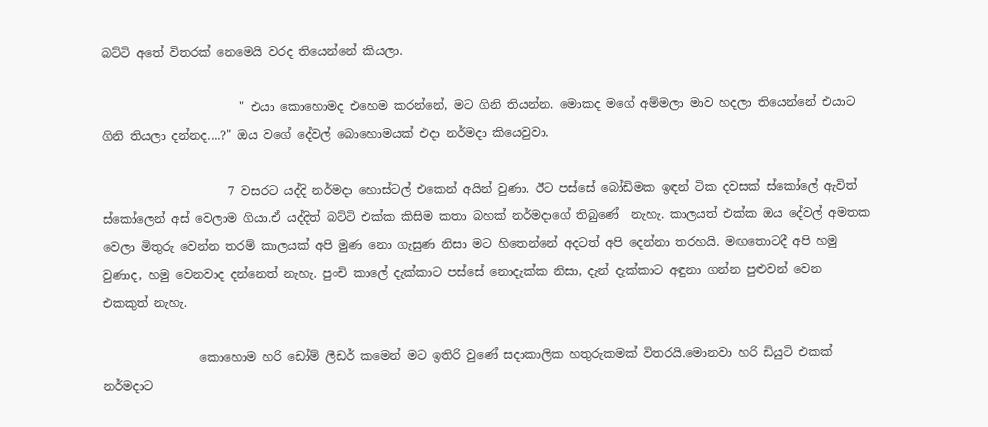බට්ටි අතේ විතරක් නෙමෙයි වරද තියෙන්නේ කියලා.

                       " එයා කොහොමද එහෙම කරන්නේ, මට ගිනි තියන්න. මොකද මගේ අම්මලා මාව හදලා තියෙන්නේ එයාට ගිනි තියලා දන්නද....?" ඔය වගේ දේවල් බොහොමයක් එදා නර්මදා කියෙවුවා.

                     7 වසරට යද්දි නර්මදා හොස්ටල් එකෙන් අයින් වුණා. ඊට පස්සේ බෝඩිමක ඉඳන් ටික දවසක් ස්කෝලේ ඇවිත් ස්කෝලෙන් අස් වෙලාම ගියා.ඒ යද්දිත් බට්ටි එක්ක කිසිම කතා බහක් නර්මදාගේ තිබුණේ  නැහැ. කාලයත් එක්ක ඔය දේවල් අමතක වෙලා මිතුරු වෙන්න තරම් කාලයක් අපි මුණ නො ගැසුණ නිසා මට හිතෙන්නේ අදටත් අපි දෙන්නා තරහයි. මඟතොටදී අපි හමු වුණාද, හමු වෙනවාද දන්නෙත් නැහැ. පුංචි කාලේ දැක්කාට පස්සේ නොදැක්ක නිසා, දැන් දැක්කාට අඳුනා ගන්න පුළුවන් වෙන එකකුත් නැහැ.

                කොහොම හරි ඩෝම් ලීඩර් කමෙන් මට ඉතිරි වුණේ සදාකාලික හතුරුකමක් විතරයි.මොනවා හරි ඩියුටි එකක් නර්මදාට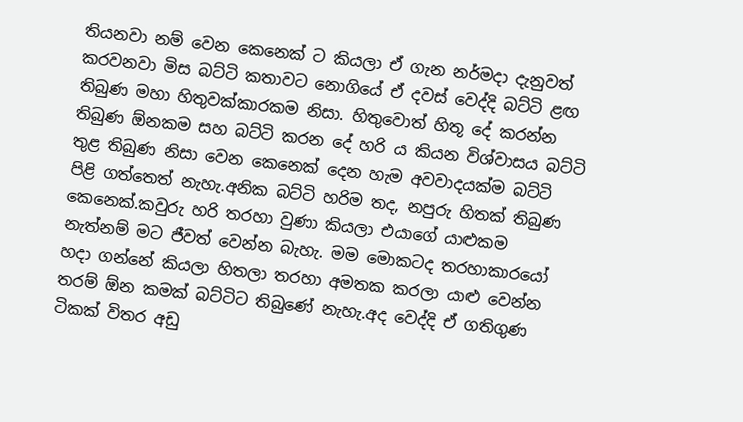තියනවා නම් වෙන කෙනෙක් ට කියලා ඒ ගැන නර්මදා දැනුවත් කරවනවා මිස බට්ටි කතාවට නොගියේ ඒ දවස් වෙද්දි බට්ටි ළඟ  තිබුණ මහා හිතුවක්කාරකම නිසා. හිතුවොත් හිතූ දේ කරන්න තිබුණ ඕනකම සහ බට්ටි කරන දේ හරි ය කියන විශ්වාසය බට්ටි තුළ තිබුණ නිසා වෙන කෙනෙක් දෙන හැම අවවාදයක්ම බට්ටි පිළි ගත්තෙත් නැහැ.අනික බට්ටි හරිම තද, නපුරු හිතක් තිබුණ කෙනෙක්.කවුරු හරි තරහා වුණා කියලා එයාගේ යාළුකම නැත්නම් මට ජීවත් වෙන්න බැහැ. මම මොකටද තරහාකාරයෝ හදා ගන්නේ කියලා හිතලා තරහා අමතක කරලා යාළු වෙන්න තරම් ඕන කමක් බට්ටිට තිබුණේ නැහැ.අද වෙද්දි ඒ ගතිගුණ ටිකක් විතර අඩු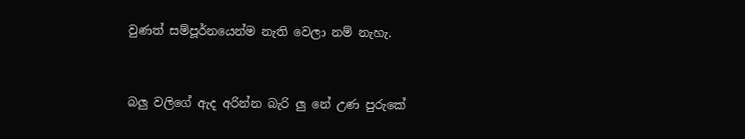වුණත් සම්පූර්නයෙන්ම නැති වෙලා නම් නැහැ.


බලු වලිගේ ඇද අරින්න බැරි ලු නේ උණ පුරුකේ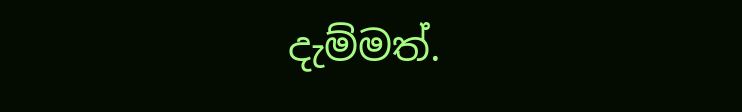දැම්මත්.